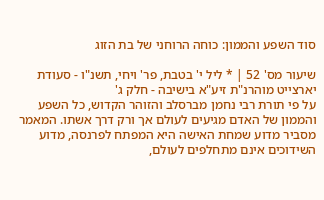סוד השפע והממון: כוחה הרוחני של בת הזוג

שיעור מס' 52 | * ליל י' בטבת, פר' ויחי, תשנ"ו - סעודת יארצייט מוהרנ"ת זיע"א בישיבה - חלק ג'
על פי תורת רבי נחמן מברסלב והזוהר הקדוש, כל השפע והממון של האדם מגיעים לעולם אך ורק דרך אשתו. המאמר מסביר מדוע שמחת האישה היא המפתח לפרנסה, מדוע השידוכים אינם מתחלפים לעולם,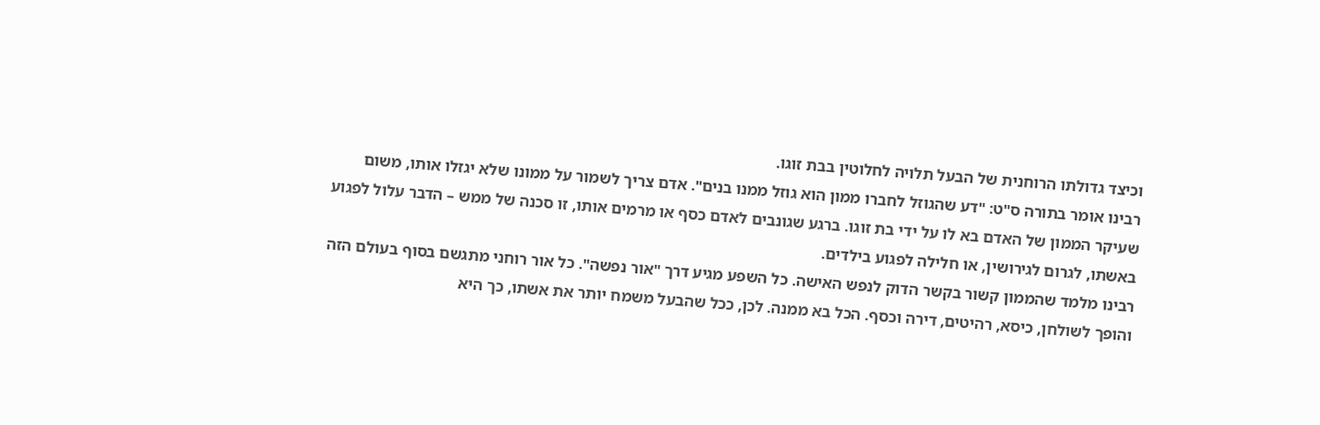וכיצד גדולתו הרוחנית של הבעל תלויה לחלוטין בבת זוגו.
רבינו אומר בתורה ס"ט: "דע שהגוזל לחברו ממון הוא גוזל ממנו בנים". אדם צריך לשמור על ממונו שלא יגזלו אותו, משום שעיקר הממון של האדם בא לו על ידי בת זוגו. ברגע שגונבים לאדם כסף או מרמים אותו, זו סכנה של ממש – הדבר עלול לפגוע באשתו, לגרום לגירושין, או חלילה לפגוע בילדים.
רבינו מלמד שהממון קשור בקשר הדוק לנפש האישה. כל השפע מגיע דרך "אור נפשה". כל אור רוחני מתגשם בסוף בעולם הזה והופך לשולחן, כיסא, רהיטים, דירה וכסף. הכל בא ממנה. לכן, ככל שהבעל משמח יותר את אשתו, כך היא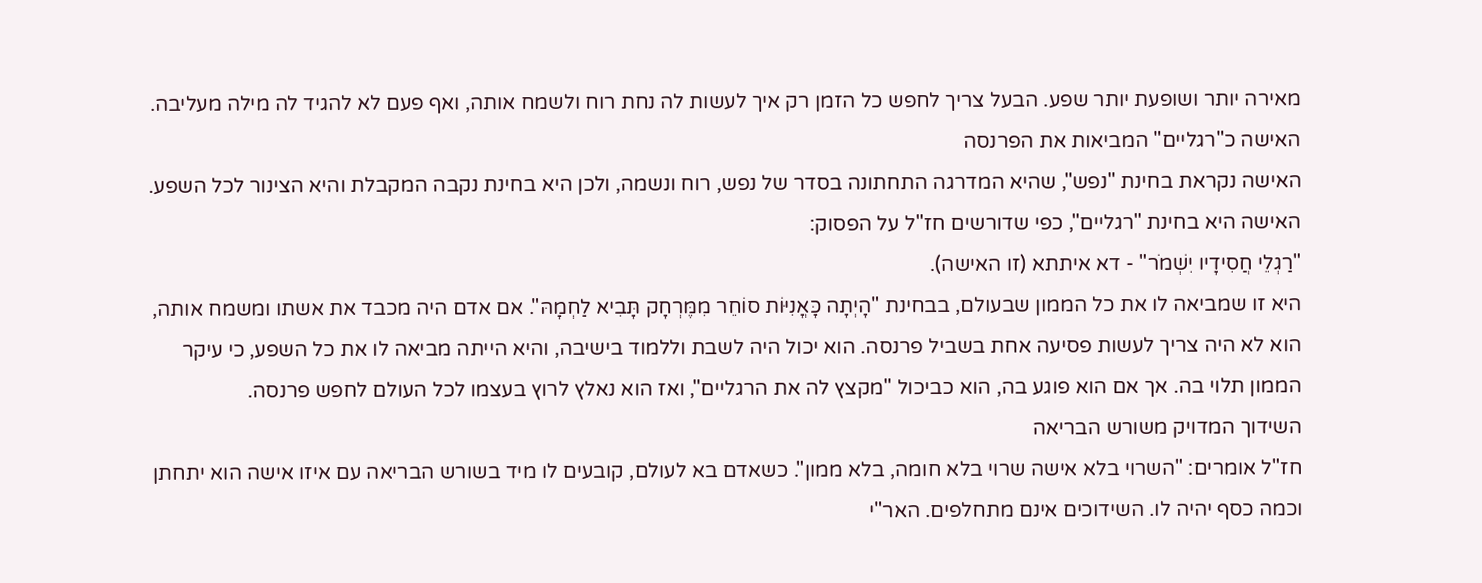מאירה יותר ושופעת יותר שפע. הבעל צריך לחפש כל הזמן רק איך לעשות לה נחת רוח ולשמח אותה, ואף פעם לא להגיד לה מילה מעליבה.
האישה כ"רגליים" המביאות את הפרנסה
האישה נקראת בחינת "נפש", שהיא המדרגה התחתונה בסדר של נפש, רוח ונשמה, ולכן היא בחינת נקבה המקבלת והיא הצינור לכל השפע. האישה היא בחינת "רגליים", כפי שדורשים חז"ל על הפסוק:
"רַגְלֵי חֲסִידָיו יִשְׁמֹר" - דא איתתא (זו האישה).
היא זו שמביאה לו את כל הממון שבעולם, בבחינת "הָיְתָה כָּאֳנִיּוֹת סוֹחֵר מִמֶּרְחָק תָּבִיא לַחְמָהּ". אם אדם היה מכבד את אשתו ומשמח אותה, הוא לא היה צריך לעשות פסיעה אחת בשביל פרנסה. הוא יכול היה לשבת וללמוד בישיבה, והיא הייתה מביאה לו את כל השפע, כי עיקר הממון תלוי בה. אך אם הוא פוגע בה, הוא כביכול "מקצץ לה את הרגליים", ואז הוא נאלץ לרוץ בעצמו לכל העולם לחפש פרנסה.
השידוך המדויק משורש הבריאה
חז"ל אומרים: "השרוי בלא אישה שרוי בלא חומה, בלא ממון". כשאדם בא לעולם, קובעים לו מיד בשורש הבריאה עם איזו אישה הוא יתחתן וכמה כסף יהיה לו. השידוכים אינם מתחלפים. האר"י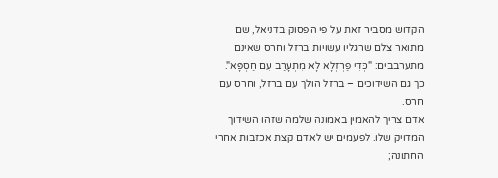הקדוש מסביר זאת על פי הפסוק בדניאל, שם מתואר צלם שרגליו עשויות ברזל וחרס שאינם מתערבבים: "כְּדִי פַרְזְלָא לָא מִתְעָרַב עִם חַסְפָּא". כך גם השידוכים – ברזל הולך עם ברזל, וחרס עם חרס.
אדם צריך להאמין באמונה שלמה שזהו השידוך המדויק שלו. לפעמים יש לאדם קצת אכזבות אחרי החתונה;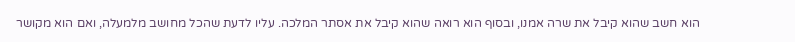הוא חשב שהוא קיבל את שרה אמנו, ובסוף הוא רואה שהוא קיבל את אסתר המלכה. עליו לדעת שהכל מחושב מלמעלה, ואם הוא מקושר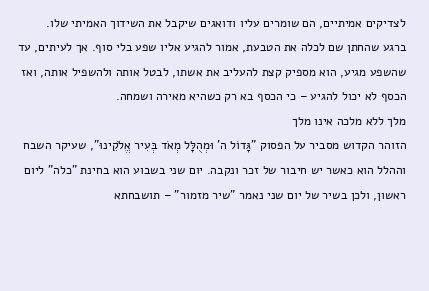לצדיקים אמיתיים, הם שומרים עליו ודואגים שיקבל את השידוך האמיתי שלו.
ברגע שהחתן שם לכלה את הטבעת, אמור להגיע אליו שפע בלי סוף. אך לעיתים, עד שהשפע מגיע, הוא מספיק קצת להעליב את אשתו, לבטל אותה ולהשפיל אותה, ואז הכסף לא יכול להגיע – כי הכסף בא רק כשהיא מאירה ושמחה.
מלך ללא מלכה אינו מלך
הזוהר הקדוש מסביר על הפסוק "גָּדוֹל ה' וּמְהֻלָּל מְאֹד בְּעִיר אֱלֹקֵינוּ", שעיקר השבח וההלל הוא כאשר יש חיבור של זכר ונקבה. יום שני בשבוע הוא בחינת "כלה" ליום ראשון, ולכן בשיר של יום שני נאמר "שיר מזמור" – תושבחתא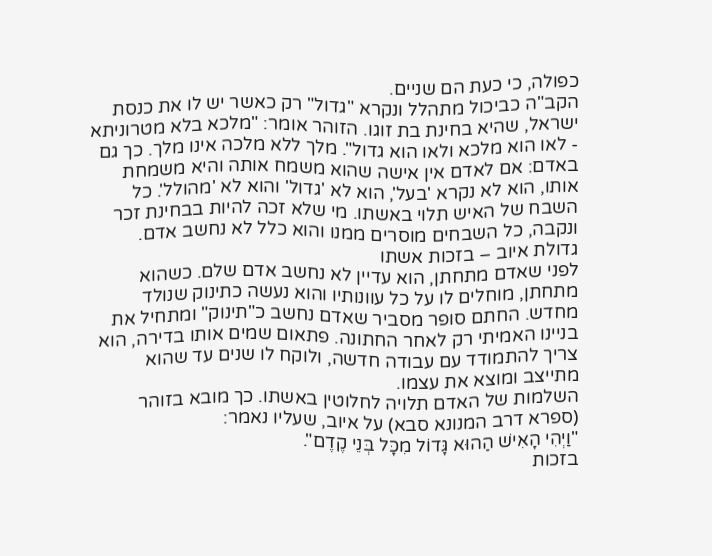כפולה, כי כעת הם שניים.
הקב"ה כביכול מתהלל ונקרא "גדול" רק כאשר יש לו את כנסת ישראל, שהיא בחינת בת זוגו. הזוהר אומר: "מלכא בלא מטרוניתא - לאו הוא מלכא ולאו הוא גדול". מלך ללא מלכה אינו מלך. כך גם באדם: אם לאדם אין אישה שהוא משמח אותה והיא משמחת אותו, הוא לא נקרא 'בעל', הוא לא 'גדול' והוא לא 'מהולל'. כל השבח של האיש תלוי באשתו. מי שלא זכה להיות בבחינת זכר ונקבה, כל השבחים מוסרים ממנו והוא כלל לא נחשב אדם.
גדולת איוב – בזכות אשתו
לפני שאדם מתחתן, הוא עדיין לא נחשב אדם שלם. כשהוא מתחתן, מוחלים לו על כל עוונותיו והוא נעשה כתינוק שנולד מחדש. החתם סופר מסביר שאדם נחשב כ"תינוק" ומתחיל את בניינו האמיתי רק לאחר החתונה. פתאום שמים אותו בדירה, הוא צריך להתמודד עם עבודה חדשה, ולוקח לו שנים עד שהוא מתייצב ומוצא את עצמו.
השלמות של האדם תלויה לחלוטין באשתו. כך מובא בזוהר (ספרא דרב המנונא סבא) על איוב, שעליו נאמר:
"וַיְהִי הָאִישׁ הַהוּא גָּדוֹל מִכָּל בְּנֵי קֶדֶם".
בזכות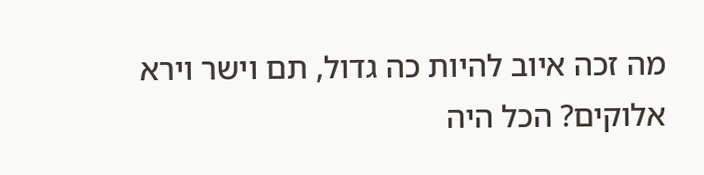מה זכה איוב להיות כה גדול, תם וישר וירא אלוקים? הכל היה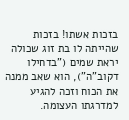בזכות אשתו! בזכות שהייתה לו בת זוג שכולה יראת שמים ("בדחילו דקוב"ה"), הוא שאב ממנה את הכוח וזכה להגיע למדרגתו העצומה.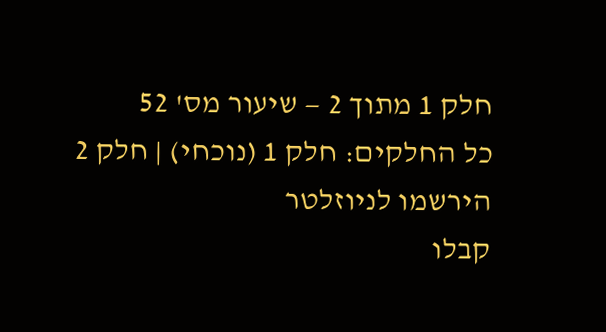חלק 1 מתוך 2 — שיעור מס' 52
כל החלקים: חלק 1 (נוכחי) | חלק 2
הירשמו לניוזלטר
קבלו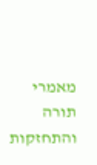מאמרי תורה והתחזקות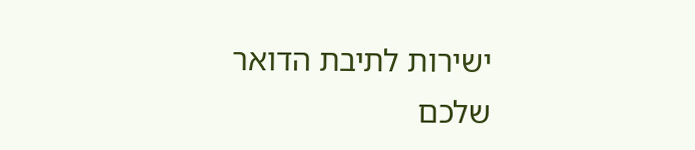ישירות לתיבת הדואר שלכם